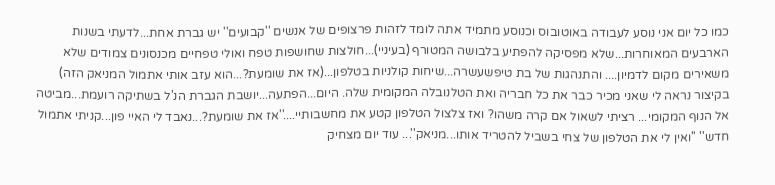כמו כל יום אני נוסע לעבודה באוטובוס וכנוסע מתמיד אתה לומד לזהות פרצופים של אנשים ''קבועים'' יש גברת אחת...לדעתי בשנות הארבעים המאוחרות...שלא מפסיקה להפתיע בלבושה המטורף (בעיניי)...חולצות שחושפות טפח ואולי טפחיים מכנסונים צמודים שלא משאירים מקום לדמיון.... והתנהגות של בת טיפשעשרה...שיחות קולניות בטלפון...(אז את שומעת?...הוא עזב אותי אתמול המניאק הזה) בקיצור נראה לי שאני מכיר כבר את כל חבריה ואת הטלנובלה המקומית שלה. היום...הפתעה...יושבת הגברת הנ'ל בשתיקה רועמת...מביטה אל הנוף המקומי... רציתי לשאול אם קרה משהו? ואז צלצול הטלפון קטע את מחשבותיי....''אז את שומעת?...נאבד לי האיי פון...קניתי אתמול חדש'' ''ואין לי את הטלפון של צחי בשביל להטריד אותו...מניאק''... עוד יום מצחיק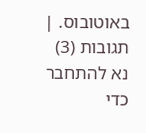באוטובוס. |
תגובות (3)
נא להתחבר כדי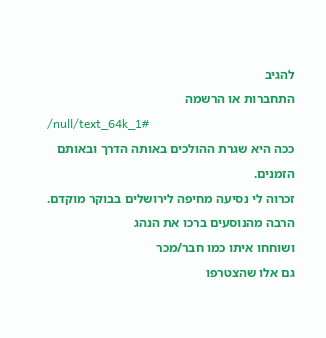להגיב
התחברות או הרשמה
/null/text_64k_1#
ככה היא שגרת ההולכים באותה הדרך ובאותם הזמנים.
זכרוה לי נסיעה מחיפה לירושלים בבוקר מוקדם.
הרבה מהנוסעים ברכו את הנהג
ושוחחו איתו כמו חבר/מכר
גם אלו שהצטרפו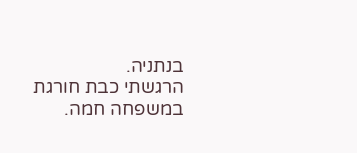בנתניה.
הרגשתי כבת חורגת במשפחה חמה.